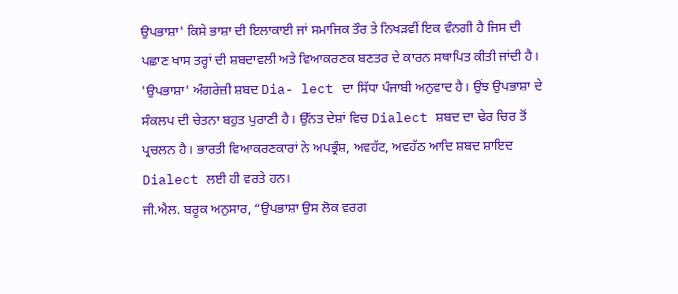ਉਪਭਾਸ਼ਾ' ਕਿਸੇ ਭਾਸ਼ਾ ਦੀ ਇਲਾਕਾਈ ਜਾਂ ਸਮਾਜਿਕ ਤੌਰ ਤੇ ਨਿਖੜਵੀਂ ਇਕ ਵੰਨਗੀ ਹੈ ਜਿਸ ਦੀ ਪਛਾਣ ਖਾਸ ਤਰ੍ਹਾਂ ਦੀ ਸ਼ਬਦਾਵਲੀ ਅਤੇ ਵਿਆਕਰਣਕ ਬਣਤਰ ਦੇ ਕਾਰਨ ਸਥਾਪਿਤ ਕੀਤੀ ਜਾਂਦੀ ਹੈ। 'ਉਪਭਾਸ਼ਾ' ਅੰਗਰੇਜ਼ੀ ਸ਼ਬਦ Dia- lect ਦਾ ਸਿੱਧਾ ਪੰਜਾਬੀ ਅਨੁਵਾਦ ਹੈ। ਉਂਝ ਉਪਭਾਸ਼ਾ ਦੇ ਸੰਕਲਪ ਦੀ ਚੇਤਨਾ ਬਹੁਤ ਪੁਰਾਣੀ ਹੈ। ਉੱਨਤ ਦੇਸ਼ਾਂ ਵਿਚ Dialect ਸ਼ਬਦ ਦਾ ਢੇਰ ਚਿਰ ਤੋਂ ਪ੍ਰਚਲਨ ਹੈ। ਭਾਰਤੀ ਵਿਆਕਰਣਕਾਰਾਂ ਨੇ ਅਪਭ੍ਰੰਸ਼, ਅਵਹੱਟ, ਅਵਹੱਠ ਆਦਿ ਸ਼ਬਦ ਸ਼ਾਇਦ Dialect ਲਈ ਹੀ ਵਰਤੇ ਹਨ।
ਜੀ.ਐਲ. ਬਰੂਕ ਅਨੁਸਾਰ, “ਉਪਭਾਸ਼ਾ ਉਸ ਲੋਕ ਵਰਗ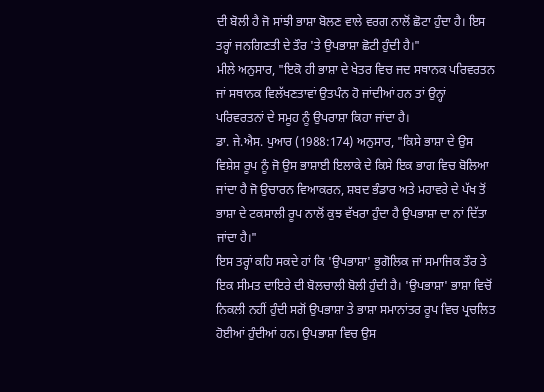ਦੀ ਬੋਲੀ ਹੈ ਜੋ ਸਾਂਝੀ ਭਾਸ਼ਾ ਬੋਲਣ ਵਾਲੇ ਵਰਗ ਨਾਲੋਂ ਛੋਟਾ ਹੁੰਦਾ ਹੈ। ਇਸ ਤਰ੍ਹਾਂ ਜਨਗਿਣਤੀ ਦੇ ਤੌਰ 'ਤੇ ਉਪਭਾਸ਼ਾ ਛੋਟੀ ਹੁੰਦੀ ਹੈ।"
ਮੀਲੇ ਅਨੁਸਾਰ, "ਇਕੋ ਹੀ ਭਾਸ਼ਾ ਦੇ ਖੇਤਰ ਵਿਚ ਜਦ ਸਥਾਨਕ ਪਰਿਵਰਤਨ ਜਾਂ ਸਥਾਨਕ ਵਿਲੱਖਣਤਾਵਾਂ ਉਤਪੰਨ ਹੋ ਜਾਂਦੀਆਂ ਹਨ ਤਾਂ ਉਨ੍ਹਾਂ ਪਰਿਵਰਤਨਾਂ ਦੇ ਸਮੂਹ ਨੂੰ ਉਪਰਾਸ਼ਾ ਕਿਹਾ ਜਾਂਦਾ ਹੈ।
ਡਾ. ਜੇ.ਐਸ. ਪੁਆਰ (1988:174) ਅਨੁਸਾਰ, "ਕਿਸੇ ਭਾਸ਼ਾ ਦੇ ਉਸ ਵਿਸ਼ੇਸ਼ ਰੂਪ ਨੂੰ ਜੋ ਉਸ ਭਾਸ਼ਾਈ ਇਲਾਕੇ ਦੇ ਕਿਸੇ ਇਕ ਭਾਗ ਵਿਚ ਬੋਲਿਆ ਜਾਂਦਾ ਹੈ ਜੋ ਉਚਾਰਨ ਵਿਆਕਰਨ, ਸ਼ਬਦ ਭੰਡਾਰ ਅਤੇ ਮਹਾਵਰੇ ਦੇ ਪੱਖ ਤੋਂ ਭਾਸ਼ਾ ਦੇ ਟਕਸਾਲੀ ਰੂਪ ਨਾਲੋਂ ਕੁਝ ਵੱਖਰਾ ਹੁੰਦਾ ਹੈ ਉਪਭਾਸ਼ਾ ਦਾ ਨਾਂ ਦਿੱਤਾ ਜਾਂਦਾ ਹੈ।"
ਇਸ ਤਰ੍ਹਾਂ ਕਹਿ ਸਕਦੇ ਹਾਂ ਕਿ 'ਉਪਭਾਸ਼ਾ' ਭੂਗੋਲਿਕ ਜਾਂ ਸਮਾਜਿਕ ਤੌਰ ਤੇ ਇਕ ਸੀਮਤ ਦਾਇਰੇ ਦੀ ਬੋਲਚਾਲੀ ਬੋਲੀ ਹੁੰਦੀ ਹੈ। 'ਉਪਭਾਸ਼ਾ' ਭਾਸ਼ਾ ਵਿਚੋਂ ਨਿਕਲੀ ਨਹੀਂ ਹੁੰਦੀ ਸਗੋਂ ਉਪਭਾਸ਼ਾ ਤੇ ਭਾਸ਼ਾ ਸਮਾਨਾਂਤਰ ਰੂਪ ਵਿਚ ਪ੍ਰਚਲਿਤ ਹੋਈਆਂ ਹੁੰਦੀਆਂ ਹਨ। ਉਪਭਾਸ਼ਾ ਵਿਚ ਉਸ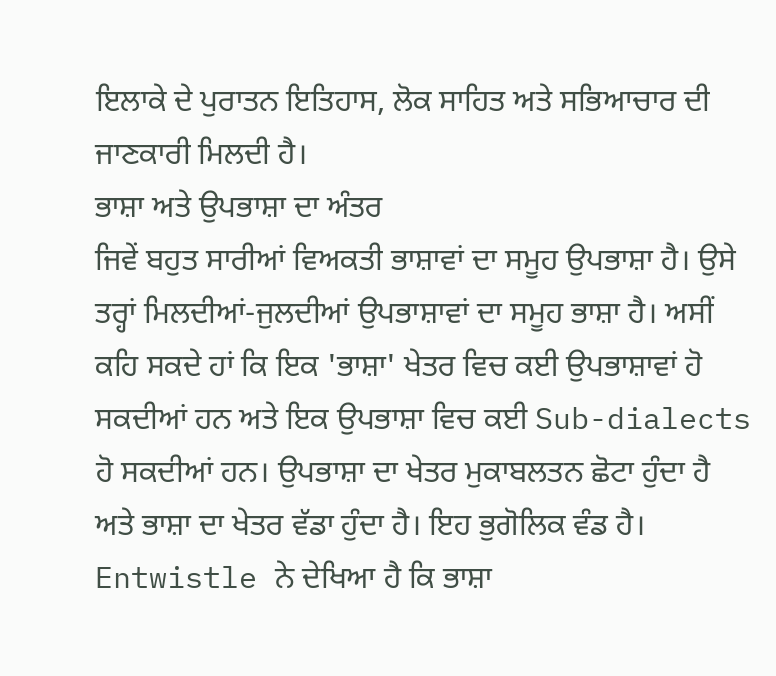ਇਲਾਕੇ ਦੇ ਪੁਰਾਤਨ ਇਤਿਹਾਸ, ਲੋਕ ਸਾਹਿਤ ਅਤੇ ਸਭਿਆਚਾਰ ਦੀ ਜਾਣਕਾਰੀ ਮਿਲਦੀ ਹੈ।
ਭਾਸ਼ਾ ਅਤੇ ਉਪਭਾਸ਼ਾ ਦਾ ਅੰਤਰ
ਜਿਵੇਂ ਬਹੁਤ ਸਾਰੀਆਂ ਵਿਅਕਤੀ ਭਾਸ਼ਾਵਾਂ ਦਾ ਸਮੂਹ ਉਪਭਾਸ਼ਾ ਹੈ। ਉਸੇ ਤਰ੍ਹਾਂ ਮਿਲਦੀਆਂ-ਜੁਲਦੀਆਂ ਉਪਭਾਸ਼ਾਵਾਂ ਦਾ ਸਮੂਹ ਭਾਸ਼ਾ ਹੈ। ਅਸੀਂ ਕਹਿ ਸਕਦੇ ਹਾਂ ਕਿ ਇਕ 'ਭਾਸ਼ਾ' ਖੇਤਰ ਵਿਚ ਕਈ ਉਪਭਾਸ਼ਾਵਾਂ ਹੋ ਸਕਦੀਆਂ ਹਨ ਅਤੇ ਇਕ ਉਪਭਾਸ਼ਾ ਵਿਚ ਕਈ Sub-dialects ਹੋ ਸਕਦੀਆਂ ਹਨ। ਉਪਭਾਸ਼ਾ ਦਾ ਖੇਤਰ ਮੁਕਾਬਲਤਨ ਛੋਟਾ ਹੁੰਦਾ ਹੈ ਅਤੇ ਭਾਸ਼ਾ ਦਾ ਖੇਤਰ ਵੱਡਾ ਹੁੰਦਾ ਹੈ। ਇਹ ਭੁਗੋਲਿਕ ਵੰਡ ਹੈ। Entwistle ਨੇ ਦੇਖਿਆ ਹੈ ਕਿ ਭਾਸ਼ਾ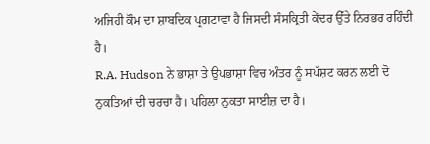ਅਜਿਹੀ ਕੌਮ ਦਾ ਸ਼ਾਬਦਿਕ ਪ੍ਰਗਟਾਵਾ ਹੈ ਜਿਸਦੀ ਸੰਸਕ੍ਰਿਤੀ ਕੇਂਦਰ ਉੱਤੇ ਨਿਰਭਰ ਰਹਿੰਦੀ ਹੈ।
R.A. Hudson ਨੇ ਭਾਸ਼ਾ ਤੇ ਉਪਭਾਸ਼ਾ ਵਿਚ ਅੰਤਰ ਨੂੰ ਸਪੱਸ਼ਟ ਕਰਨ ਲਈ ਦੋ ਨੁਕਤਿਆਂ ਦੀ ਚਰਚਾ ਹੈ। ਪਹਿਲਾ ਨੁਕਤਾ ਸਾਈਜ਼ ਦਾ ਹੈ।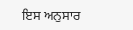ਇਸ ਅਨੁਸਾਰ